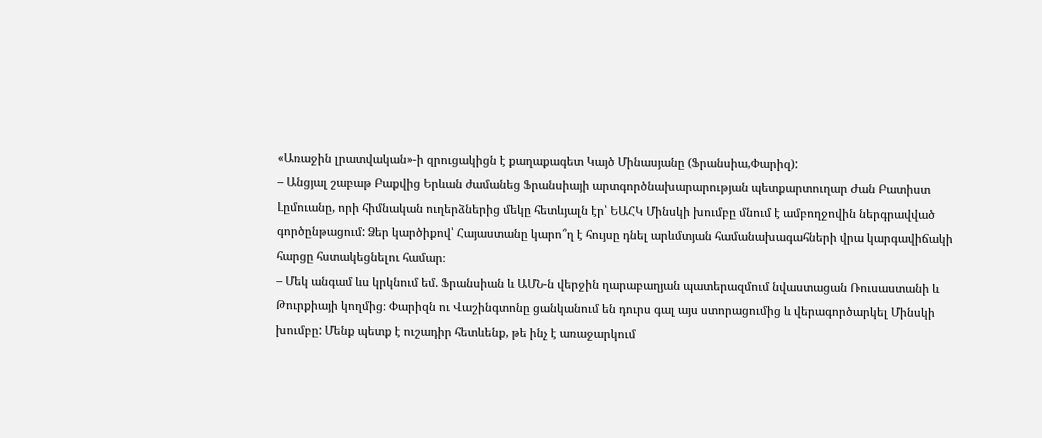«Առաջին լրատվական»-ի զրուցակիցն է քաղաքագետ Կայծ Մինասյանը (Ֆրանսիա,Փարիզ):
– Անցյալ շաբաթ Բաքվից Երևան ժամանեց Ֆրանսիայի արտգործնախարարության պետքարտուղար Ժան Բատիստ Լըմուանը, որի հիմնական ուղերձներից մեկը հետևյալն էր՝ ԵԱՀԿ Մինսկի խումբը մնում է ամբողջովին ներգրավված գործընթացում: Ձեր կարծիքով՝ Հայաստանը կարո՞ղ է հույսը դնել արևմտյան համանախագահների վրա կարգավիճակի հարցը հստակեցնելու համար։
– Մեկ անգամ ևս կրկնում եմ. Ֆրանսիան և ԱՄՆ-ն վերջին ղարաբաղյան պատերազմում նվաստացան Ռուսաստանի և Թուրքիայի կողմից։ Փարիզն ու Վաշինգտոնը ցանկանում են դուրս գալ այս ստորացումից և վերագործարկել Մինսկի խումբը: Մենք պետք է ուշադիր հետևենք, թե ինչ է առաջարկում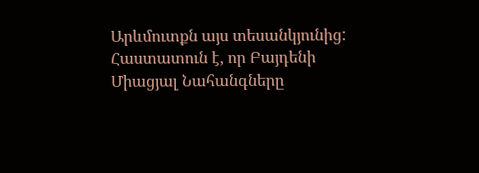Արևմուտքն այս տեսանկյունից: Հաստատուն է, որ Բայդենի Միացյալ Նահանգները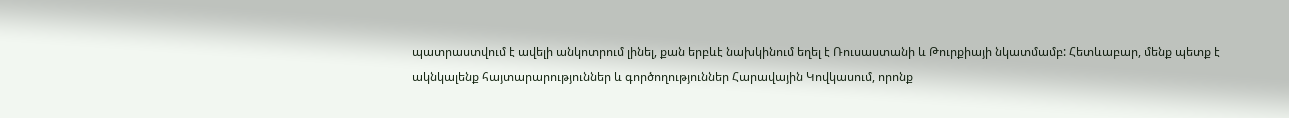պատրաստվում է ավելի անկոտրում լինել, քան երբևէ նախկինում եղել է Ռուսաստանի և Թուրքիայի նկատմամբ: Հետևաբար, մենք պետք է ակնկալենք հայտարարություններ և գործողություններ Հարավային Կովկասում, որոնք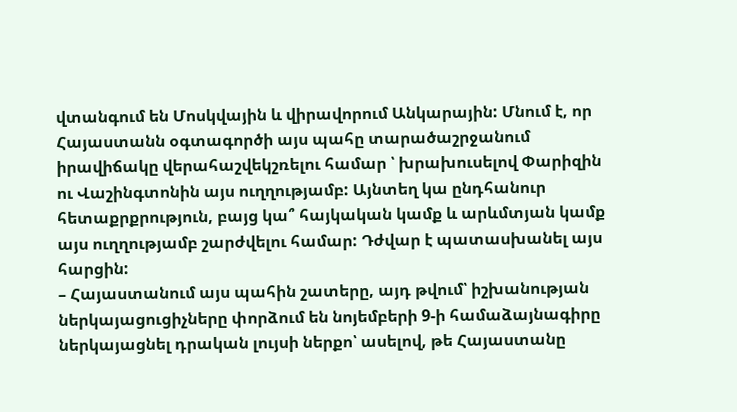վտանգում են Մոսկվային և վիրավորում Անկարային: Մնում է, որ Հայաստանն օգտագործի այս պահը տարածաշրջանում իրավիճակը վերահաշվեկշռելու համար ՝ խրախուսելով Փարիզին ու Վաշինգտոնին այս ուղղությամբ: Այնտեղ կա ընդհանուր հետաքրքրություն, բայց կա՞ հայկական կամք և արևմտյան կամք այս ուղղությամբ շարժվելու համար: Դժվար է պատասխանել այս հարցին:
– Հայաստանում այս պահին շատերը, այդ թվում՝ իշխանության ներկայացուցիչները փորձում են նոյեմբերի 9-ի համաձայնագիրը ներկայացնել դրական լույսի ներքո՝ ասելով, թե Հայաստանը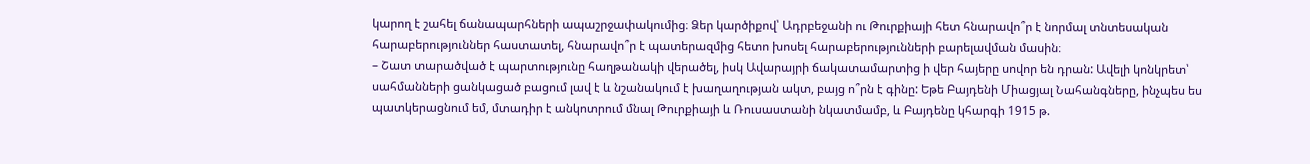կարող է շահել ճանապարհների ապաշրջափակումից։ Ձեր կարծիքով՝ Ադրբեջանի ու Թուրքիայի հետ հնարավո՞ր է նորմալ տնտեսական հարաբերություններ հաստատել, հնարավո՞ր է պատերազմից հետո խոսել հարաբերությունների բարելավման մասին։
– Շատ տարածված է պարտությունը հաղթանակի վերածել, իսկ Ավարայրի ճակատամարտից ի վեր հայերը սովոր են դրան: Ավելի կոնկրետ՝ սահմանների ցանկացած բացում լավ է և նշանակում է խաղաղության ակտ, բայց ո՞րն է գինը: Եթե Բայդենի Միացյալ Նահանգները, ինչպես ես պատկերացնում եմ, մտադիր է անկոտրում մնալ Թուրքիայի և Ռուսաստանի նկատմամբ, և Բայդենը կհարգի 1915 թ.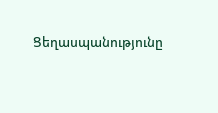Ցեղասպանությունը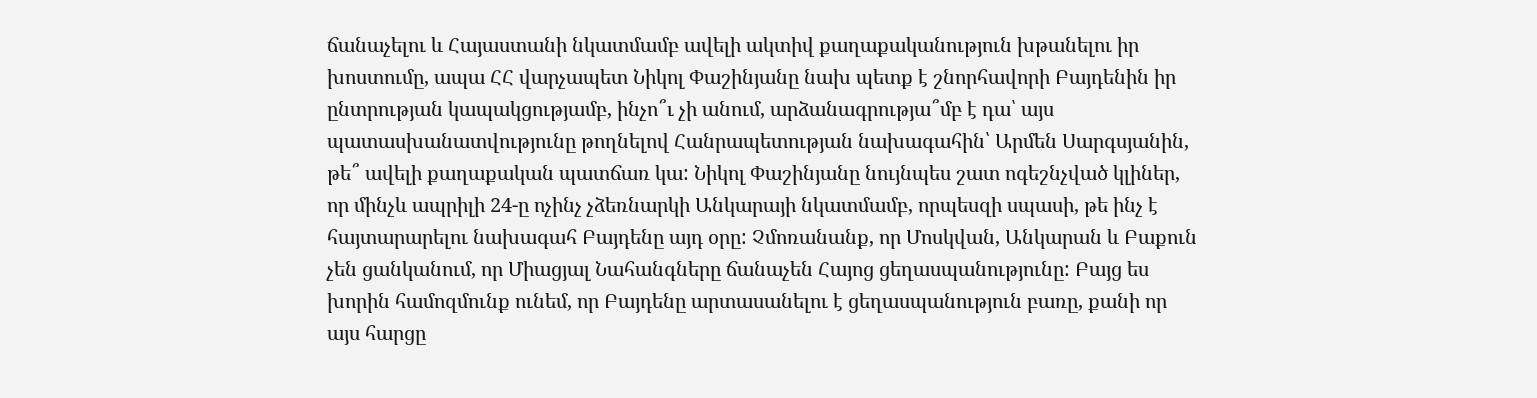ճանաչելու և Հայաստանի նկատմամբ ավելի ակտիվ քաղաքականություն խթանելու իր խոստումը, ապա ՀՀ վարչապետ Նիկոլ Փաշինյանը նախ պետք է շնորհավորի Բայդենին իր ընտրության կապակցությամբ, ինչո՞ւ չի անում, արձանագրությա՞մբ է դա՝ այս պատասխանատվությունը թողնելով Հանրապետության նախագահին՝ Արմեն Սարգսյանին, թե՞ ավելի քաղաքական պատճառ կա: Նիկոլ Փաշինյանը նույնպես շատ ոգեշնչված կլիներ, որ մինչև ապրիլի 24-ը ոչինչ չձեռնարկի Անկարայի նկատմամբ, որպեսզի սպասի, թե ինչ է հայտարարելու նախագահ Բայդենը այդ օրը: Չմոռանանք, որ Մոսկվան, Անկարան և Բաքուն չեն ցանկանում, որ Միացյալ Նահանգները ճանաչեն Հայոց ցեղասպանությունը: Բայց ես խորին համոզմունք ունեմ, որ Բայդենը արտասանելու է ցեղասպանություն բառը, քանի որ այս հարցը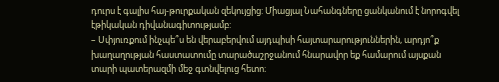դուրս է գալիս հայ-թուրքական զեկույցից: Միացյալ Նահանգները ցանկանում է նորոգվել էթիկական դիվանագիտությամբ:
– Սփյուռքում ինչպե՞ս են վերաբերվում այդպիսի հայտարարություններին, արդյո՞ք խաղաղության հաստատումը տարածաշրջանում հնարավոր եք համարում այսքան տարի պատերազմի մեջ գտնվելուց հետո։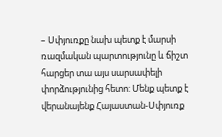– Սփյուռքը նախ պետք է մարսի ռազմական պարտությունը և ճիշտ հարցեր տա այս սարսափելի փորձությունից հետո: Մենք պետք է վերանայենք Հայաստան-Սփյուռք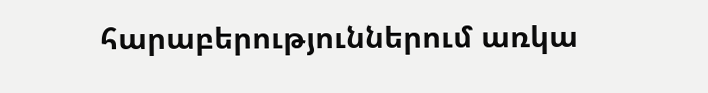հարաբերություններում առկա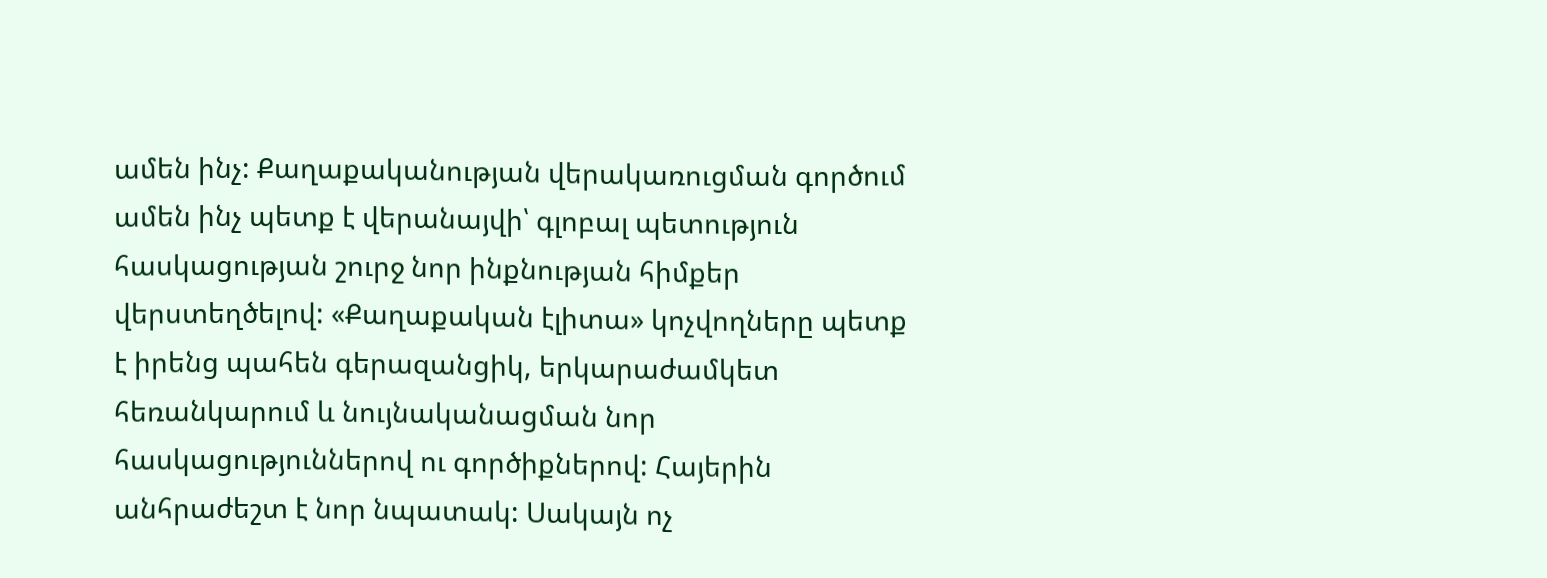ամեն ինչ: Քաղաքականության վերակառուցման գործում ամեն ինչ պետք է վերանայվի՝ գլոբալ պետություն հասկացության շուրջ նոր ինքնության հիմքեր վերստեղծելով: «Քաղաքական էլիտա» կոչվողները պետք է իրենց պահեն գերազանցիկ, երկարաժամկետ հեռանկարում և նույնականացման նոր հասկացություններով ու գործիքներով: Հայերին անհրաժեշտ է նոր նպատակ: Սակայն ոչ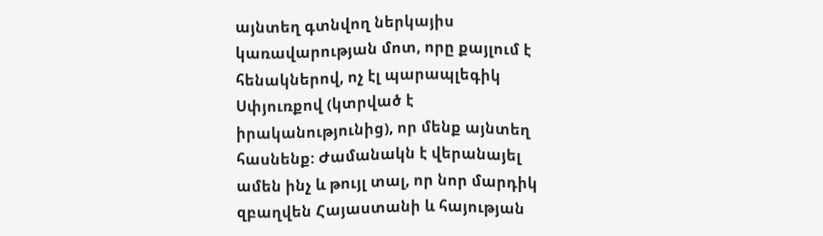այնտեղ գտնվող ներկայիս կառավարության մոտ, որը քայլում է հենակներով, ոչ էլ պարապլեգիկ Սփյուռքով (կտրված է իրականությունից), որ մենք այնտեղ հասնենք: Ժամանակն է վերանայել ամեն ինչ և թույլ տալ, որ նոր մարդիկ զբաղվեն Հայաստանի և հայության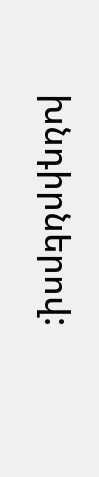խնդիրներով: